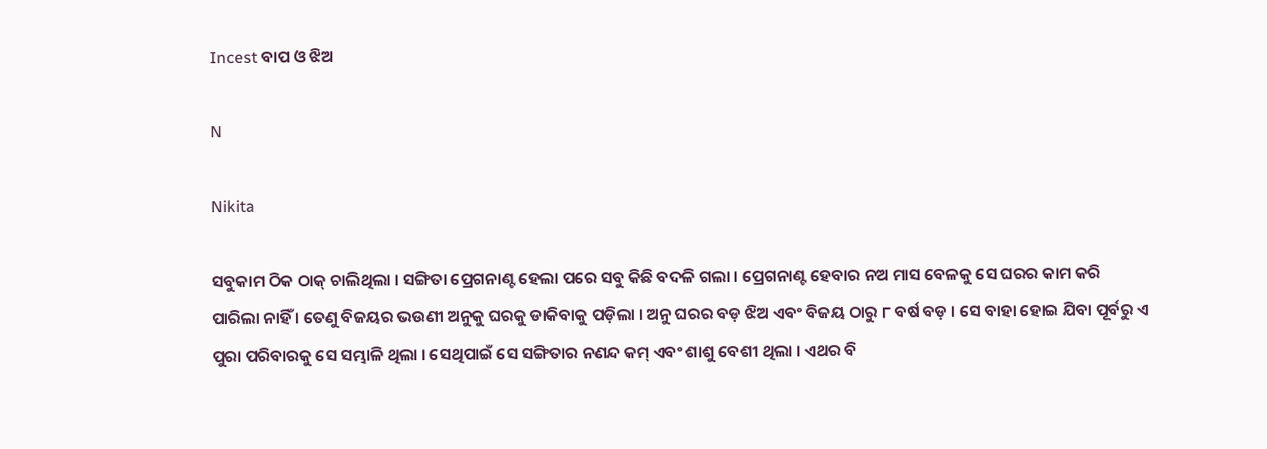Incest ବାପ ଓ ଝିଅ

N

Nikita

ସବୁକାମ ଠିକ ଠାକ୍ ଚାଲିଥିଲା । ସଙ୍ଗିତା ପ୍ରେଗନାଣ୍ଟ ହେଲା ପରେ ସବୁ କିଛି ବଦଳି ଗଲା । ପ୍ରେଗନାଣ୍ଟ ହେବାର ନଅ ମାସ ବେଳକୁ ସେ ଘରର କାମ କରି ପାରିଲା ନାହିଁ । ତେଣୁ ବିଜୟର ଭଉଣୀ ଅନୁକୁ ଘରକୁ ଡାକିବାକୁ ପଡ଼ିଲା । ଅନୁ ଘରର ବଡ଼ ଝିଅ ଏବଂ ବିଜୟ ଠାରୁ ୮ ବର୍ଷ ବଡ଼ । ସେ ବାହା ହୋଇ ଯିବା ପୂର୍ବରୁ ଏ ପୁରା ପରିବାରକୁ ସେ ସମ୍ଭାଳି ଥିଲା । ସେଥିପାଇଁ ସେ ସଙ୍ଗିତାର ନଣନ୍ଦ କମ୍ ଏବଂ ଶାଶୁ ବେଶୀ ଥିଲା । ଏଥର ବି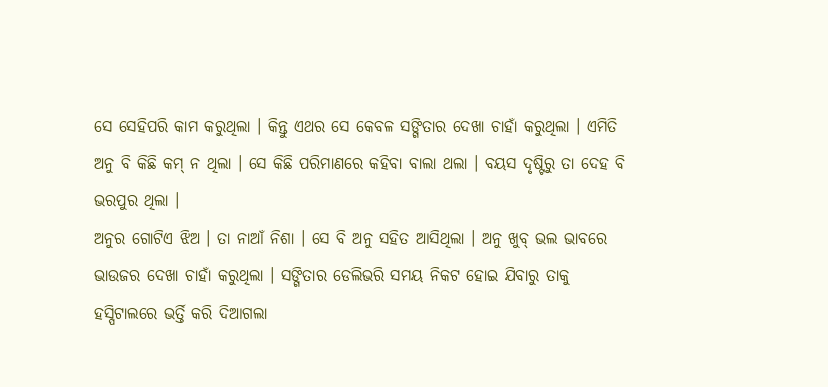ସେ ସେହିପରି କାମ କରୁଥିଲା । କିନ୍ତୁ ଏଥର ସେ କେବଳ ସଙ୍ଗିତାର ଦେଖା ଚାହାଁ କରୁଥିଲା । ଏମିତି ଅନୁ ବି କିଛି କମ୍ ନ ଥିଲା । ସେ କିଛି ପରିମାଣରେ କହିବା ବାଲା ଥଲା । ବୟସ ଦୃଷ୍ଟିରୁ ତା ଦେହ ବି ଭରପୁର ଥିଲା ।
ଅନୁର ଗୋଟିଏ ଝିଅ । ତା ନାଆଁ ନିଶା । ସେ ବି ଅନୁ ସହିତ ଆସିଥିଲା । ଅନୁ ଖୁବ୍ ଭଲ ଭାବରେ ଭାଉଜର ଦେଖା ଚାହାଁ କରୁଥିଲା । ସଙ୍ଗିତାର ଡେଲିଭରି ସମୟ ନିକଟ ହୋଇ ଯିବାରୁ ତାକୁ ହସ୍ପିଟାଲରେ ଭର୍ତ୍ତି କରି ଦିଆଗଲା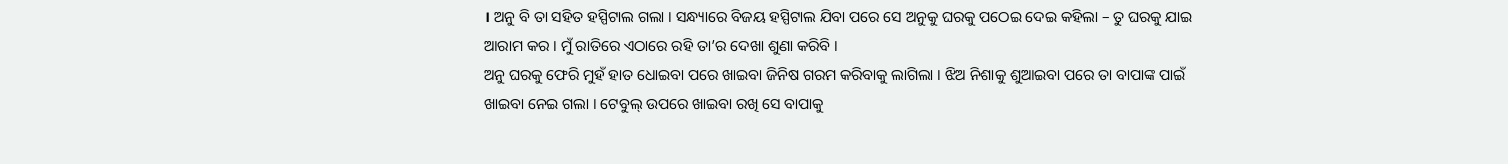। ଅନୁ ବି ତା ସହିତ ହସ୍ପିଟାଲ ଗଲା । ସନ୍ଧ୍ୟାରେ ବିଜୟ ହସ୍ପିଟାଲ ଯିବା ପରେ ସେ ଅନୁକୁ ଘରକୁ ପଠେଇ ଦେଇ କହିଲା – ତୁ ଘରକୁ ଯାଇ ଆରାମ କର । ମୁଁ ରାତିରେ ଏଠାରେ ରହି ତା’ର ଦେଖା ଶୁଣା କରିବି ।
ଅନୁ ଘରକୁ ଫେରି ମୁହଁ ହାତ ଧୋଇବା ପରେ ଖାଇବା ଜିନିଷ ଗରମ କରିବାକୁ ଲାଗିଲା । ଝିଅ ନିଶାକୁ ଶୁଆଇବା ପରେ ତା ବାପାଙ୍କ ପାଇଁ ଖାଇବା ନେଇ ଗଲା । ଟେବୁଲ୍ ଉପରେ ଖାଇବା ରଖି ସେ ବାପାକୁ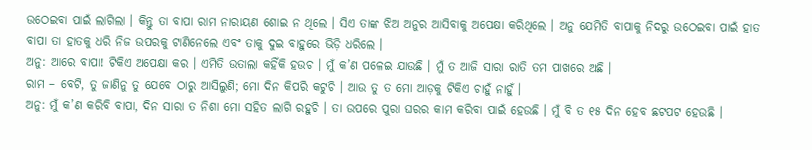ଉଠେଇବା ପାଇଁ ଲାଗିଲା । କିନ୍ତୁ ତା ବାପା ରାମ ନାରାୟଣ ଶୋଇ ନ ଥିଲେ । ସିଏ ତାଙ୍କ ଝିଅ ଅନୁର ଆସିବାକୁ ଅପେକ୍ଷା କରିଥିଲେ । ଅନୁ ଯେମିତି ବାପାକୁ ନିଦରୁ ଉଠେଇବା ପାଇଁ ହାତ ବାପା ତା ହାତକୁ ଧରି ନିଜ ଉପରକୁ ଟାଣିନେଲେ ଏବଂ ତାକୁ ଦୁଇ ବାହୁରେ ଭିଡ଼ି ଧରିଲେ ।
ଅନୁ: ଆରେ ବାପା! ଟିକିଏ ଅପେକ୍ଷା କର । ଏମିତି ଉତାଲା କହିଁକି ହଉଚ । ମୁଁ କ’ଣ ପଳେଇ ଯାଉଛି । ମୁଁ ତ ଆଜି ସାରା ରାତି ତମ ପାଖରେ ଅଛି ।
ରାମ – ବେଟି, ତୁ ଜାଣିନୁ ତୁ ଯେବେ ଠାରୁ ଆସିଲୁଣି; ମୋ ଦିନ କିପରି କଟୁଚି । ଆଉ ତୁ ତ ମୋ ଆଡ଼କୁ ଟିକିଏ ଚାହୁଁ ନାହୁଁ ।
ଅନୁ: ମୁଁ କ’ଣ କରିବି ବାପା, ଦିନ ସାରା ତ ନିଶା ମୋ ସହିତ ଲାଗି ରହୁଚି । ତା ଉପରେ ପୁରା ଘରର କାମ କରିବା ପାଇଁ ହେଉଛି । ମୁଁ ବି ତ ୧୫ ଦିନ ହେବ ଛଟପଟ ହେଉଛି ।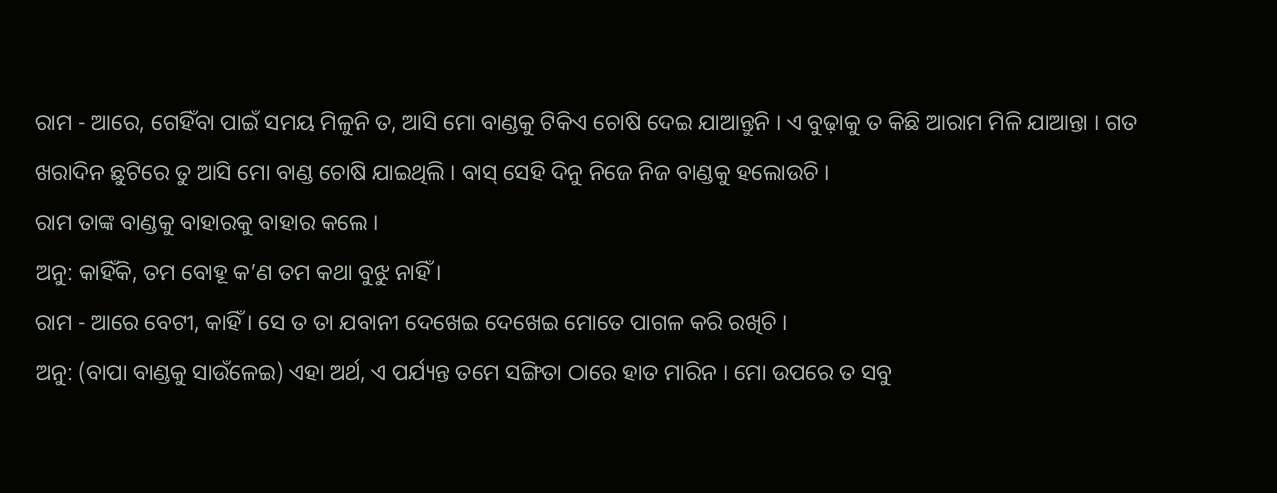ରାମ - ଆରେ, ଗେହିଁବା ପାଇଁ ସମୟ ମିଳୁନି ତ, ଆସି ମୋ ବାଣ୍ଡକୁ ଟିକିଏ ଚୋଷି ଦେଇ ଯାଆନ୍ତୁନି । ଏ ବୁଢ଼ାକୁ ତ କିଛି ଆରାମ ମିଳି ଯାଆନ୍ତା । ଗତ ଖରାଦିନ ଛୁଟିରେ ତୁ ଆସି ମୋ ବାଣ୍ଡ ଚୋଷି ଯାଇଥିଲି । ବାସ୍ ସେହି ଦିନୁ ନିଜେ ନିଜ ବାଣ୍ଡକୁ ହଲୋଉଚି ।
ରାମ ତାଙ୍କ ବାଣ୍ଡକୁ ବାହାରକୁ ବାହାର କଲେ ।
ଅନୁ: କାହିଁକି, ତମ ବୋହୂ କ’ଣ ତମ କଥା ବୁଝୁ ନାହିଁ ।
ରାମ - ଆରେ ବେଟୀ, କାହିଁ । ସେ ତ ତା ଯବାନୀ ଦେଖେଇ ଦେଖେଇ ମୋତେ ପାଗଳ କରି ରଖିଚି ।
ଅନୁ: (ବାପା ବାଣ୍ଡକୁ ସାଉଁଳେଇ) ଏହା ଅର୍ଥ, ଏ ପର୍ଯ୍ୟନ୍ତ ତମେ ସଙ୍ଗିତା ଠାରେ ହାତ ମାରିନ । ମୋ ଉପରେ ତ ସବୁ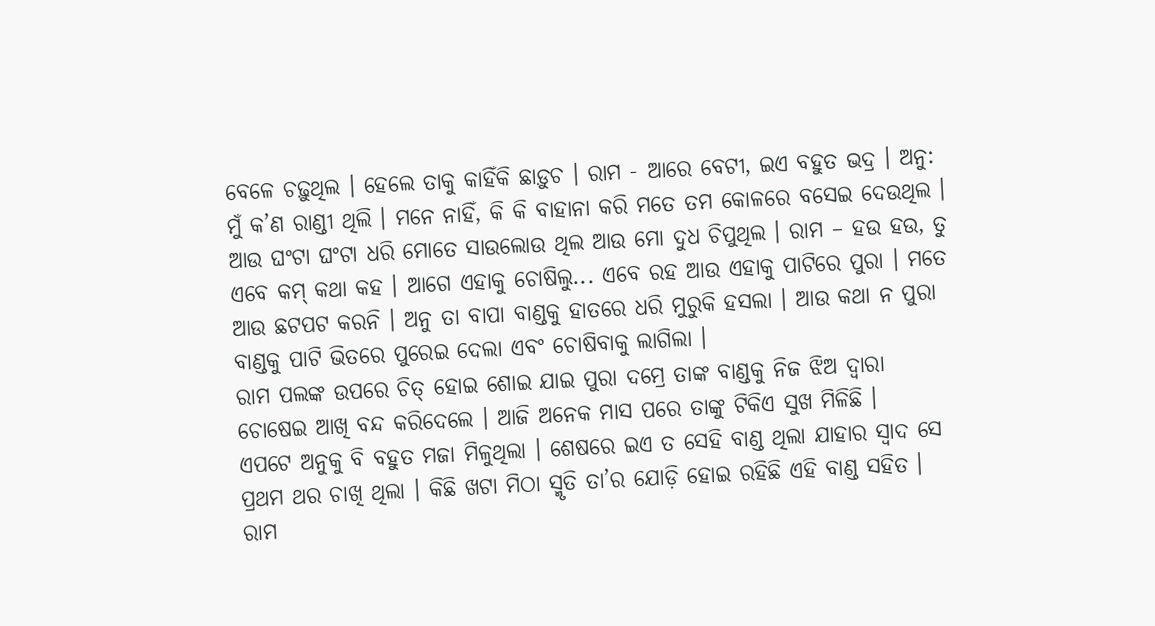ବେଳେ ଚଢ଼ୁଥିଲ । ହେଲେ ତାକୁ କାହିଁକି ଛାଡ଼ୁଚ । ରାମ - ଆରେ ବେଟୀ, ଇଏ ବହୁତ ଭଦ୍ର । ଅନୁ: ମୁଁ କ’ଣ ରାଣ୍ଡୀ ଥିଲି । ମନେ ନାହିଁ, କି କି ବାହାନା କରି ମତେ ତମ କୋଳରେ ବସେଇ ଦେଉଥିଲ । ଆଉ ଘଂଟା ଘଂଟା ଧରି ମୋତେ ସାଉଲୋଉ ଥିଲ ଆଉ ମୋ ଦୁଧ ଚିପୁଥିଲ । ରାମ – ହଉ ହଉ, ତୁ ଏବେ କମ୍ କଥା କହ । ଆଗେ ଏହାକୁ ଚୋଷିଲୁ... ଏବେ ରହ ଆଉ ଏହାକୁ ପାଟିରେ ପୁରା । ମତେ ଆଉ ଛଟପଟ କରନି । ଅନୁ ତା ବାପା ବାଣ୍ଡକୁ ହାତରେ ଧରି ମୁରୁକି ହସଲା । ଆଉ କଥା ନ ପୁରା ବାଣ୍ଡକୁ ପାଟି ଭିତରେ ପୁରେଇ ଦେଲା ଏବଂ ଚୋଷିବାକୁ ଲାଗିଲା ।
ରାମ ପଲଙ୍କ ଉପରେ ଚିତ୍ ହୋଇ ଶୋଇ ଯାଇ ପୁରା ଦମ୍ରେ ତାଙ୍କ ବାଣ୍ଡକୁ ନିଜ ଝିଅ ଦ୍ୱାରା ଚୋଷେଇ ଆଖି ବନ୍ଦ କରିଦେଲେ । ଆଜି ଅନେକ ମାସ ପରେ ତାଙ୍କୁ ଟିକିଏ ସୁଖ ମିଳିଛି ।
ଏପଟେ ଅନୁକୁ ବି ବହୁତ ମଜା ମିଳୁଥିଲା । ଶେଷରେ ଇଏ ତ ସେହି ବାଣ୍ଡ ଥିଲା ଯାହାର ସ୍ୱାଦ ସେ ପ୍ରଥମ ଥର ଚାଖି ଥିଲା । କିଛି ଖଟା ମିଠା ସ୍ମୃତି ତା’ର ଯୋଡ଼ି ହୋଇ ରହିଛି ଏହି ବାଣ୍ଡ ସହିତ ।
ରାମ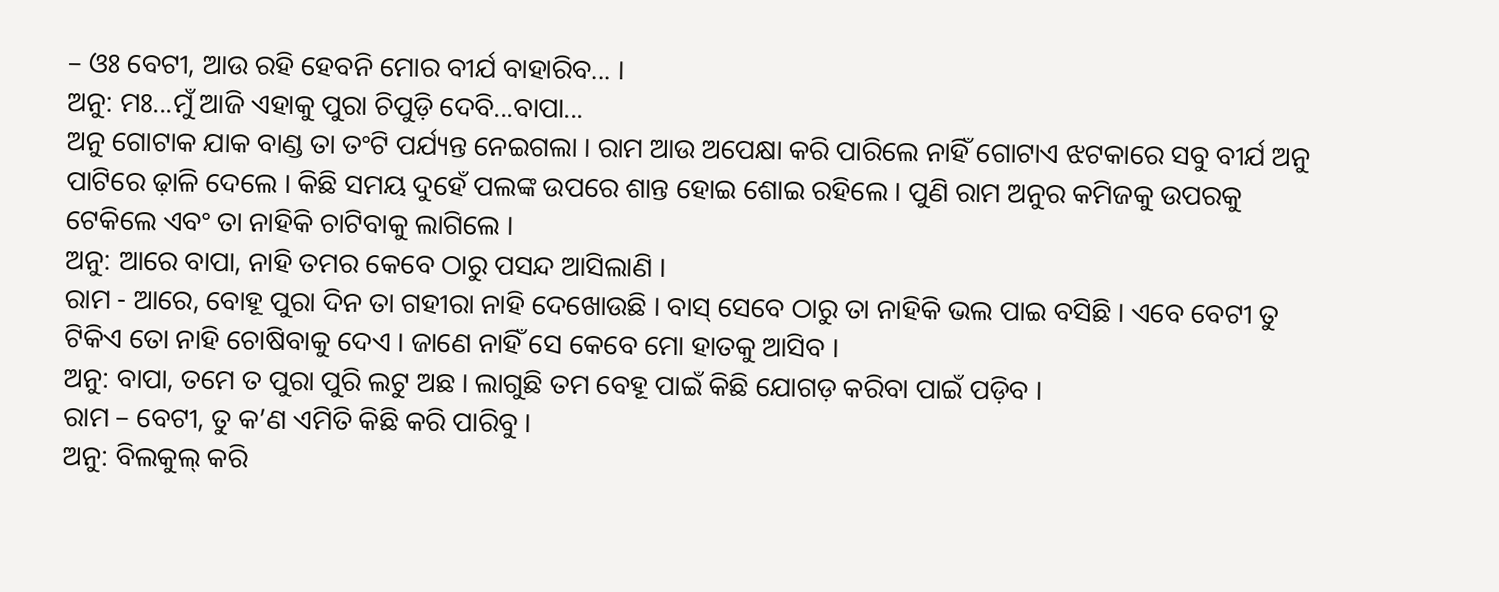– ଓଃ ବେଟୀ, ଆଉ ରହି ହେବନି ମୋର ବୀର୍ଯ ବାହାରିବ... ।
ଅନୁ: ମଃ...ମୁଁ ଆଜି ଏହାକୁ ପୁରା ଚିପୁଡ଼ି ଦେବି...ବାପା...
ଅନୁ ଗୋଟାକ ଯାକ ବାଣ୍ଡ ତା ତଂଟି ପର୍ଯ୍ୟନ୍ତ ନେଇଗଲା । ରାମ ଆଉ ଅପେକ୍ଷା କରି ପାରିଲେ ନାହିଁ ଗୋଟାଏ ଝଟକାରେ ସବୁ ବୀର୍ଯ ଅନୁ ପାଟିରେ ଢ଼ାଳି ଦେଲେ । କିଛି ସମୟ ଦୁହେଁ ପଲଙ୍କ ଉପରେ ଶାନ୍ତ ହୋଇ ଶୋଇ ରହିଲେ । ପୁଣି ରାମ ଅନୁର କମିଜକୁ ଉପରକୁ ଟେକିଲେ ଏବଂ ତା ନାହିକି ଚାଟିବାକୁ ଲାଗିଲେ ।
ଅନୁ: ଆରେ ବାପା, ନାହି ତମର କେବେ ଠାରୁ ପସନ୍ଦ ଆସିଲାଣି ।
ରାମ - ଆରେ, ବୋହୂ ପୁରା ଦିନ ତା ଗହୀରା ନାହି ଦେଖୋଉଛି । ବାସ୍ ସେବେ ଠାରୁ ତା ନାହିକି ଭଲ ପାଇ ବସିଛି । ଏବେ ବେଟୀ ତୁ ଟିକିଏ ତୋ ନାହି ଚୋଷିବାକୁ ଦେଏ । ଜାଣେ ନାହିଁ ସେ କେବେ ମୋ ହାତକୁ ଆସିବ ।
ଅନୁ: ବାପା, ତମେ ତ ପୁରା ପୁରି ଲଟୁ ଅଛ । ଲାଗୁଛି ତମ ବେହୂ ପାଇଁ କିଛି ଯୋଗଡ଼ କରିବା ପାଇଁ ପଡ଼ିବ ।
ରାମ – ବେଟୀ, ତୁ କ’ଣ ଏମିତି କିଛି କରି ପାରିବୁ ।
ଅନୁ: ବିଲକୁଲ୍ କରି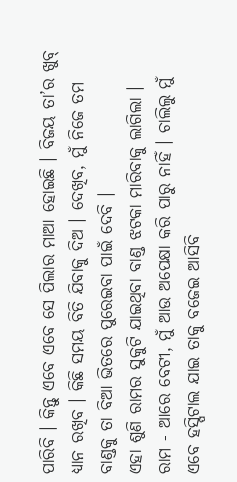ପାରିବି । କିନ୍ତୁ ଏବେ ଏବେ ସେ ପିଲାର ମାଆ ହୋଇଛି । ବିଜୟ ତା’ର ଖୁବ୍ ଧ୍ୟାନ ରଖିବ । କିଛି ସମୟ ବିତି ଯିବାକୁ ଦିଅ । ଦେଖିବ, ମୁଁ ନିଜେ ତମ ବାଣ୍ଡକୁ ତା ବିଆ ଭିତରେ ପୁରେଇବା ପାଇଁ ଦେବି ।
ଏହା ଶୁଣି ରାମର ସୁକୁଟି ଯାଇଥିବା ବାଣ୍ଡ ଝଟକା ମାରିବାକୁ ଲାଗିଲା ।
ରାମ - ଆରେ ବେଟୀ, ମୁଁ ଆଉ ଅପେକ୍ଷା କରି ପାରୁ ନାହିଁ । ଚାଲିଲୁ ମୁଁ ଏବେ ହସ୍ପିଟାଲ ଯାଇ ତାକୁ ବଜେଇ ଆସିବି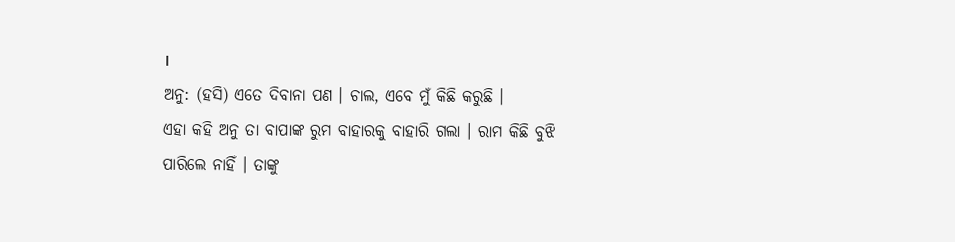।
ଅନୁ: (ହସି) ଏତେ ଦିବାନା ପଣ । ଚାଲ, ଏବେ ମୁଁ କିଛି କରୁଛି ।
ଏହା କହି ଅନୁ ତା ବାପାଙ୍କ ରୁମ ବାହାରକୁ ବାହାରି ଗଲା । ରାମ କିଛି ବୁଝି ପାରିଲେ ନାହିଁ । ତାଙ୍କୁ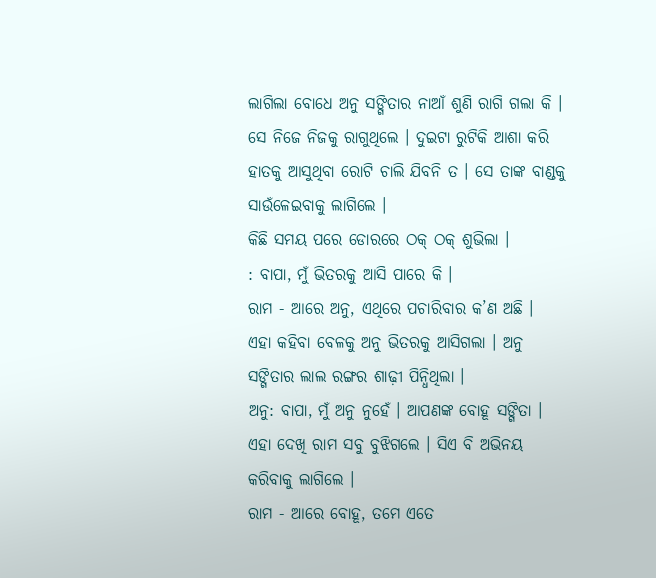ଲାଗିଲା ବୋଧେ ଅନୁ ସଙ୍ଗିତାର ନାଆଁ ଶୁଣି ରାଗି ଗଲା କି । ସେ ନିଜେ ନିଜକୁ ରାଗୁଥିଲେ । ଦୁଇଟା ରୁଟିକି ଆଶା କରି ହାତକୁ ଆସୁଥିବା ରୋଟି ଚାଲି ଯିବନି ତ । ସେ ତାଙ୍କ ବାଣ୍ଡକୁ ସାଉଁଳେଇବାକୁ ଲାଗିଲେ ।
କିଛି ସମୟ ପରେ ଡୋରରେ ଠକ୍ ଠକ୍ ଶୁଭିଲା ।
: ବାପା, ମୁଁ ଭିତରକୁ ଆସି ପାରେ କି ।
ରାମ - ଆରେ ଅନୁ, ଏଥିରେ ପଚାରିବାର କ’ଣ ଅଛି ।
ଏହା କହିବା ବେଳକୁ ଅନୁ ଭିତରକୁ ଆସିଗଲା । ଅନୁ ସଙ୍ଗିତାର ଲାଲ ରଙ୍ଗର ଶାଢ଼ୀ ପିନ୍ଧିଥିଲା ।
ଅନୁ: ବାପା, ମୁଁ ଅନୁ ନୁହେଁ । ଆପଣଙ୍କ ବୋହୂ ସଙ୍ଗିତା ।
ଏହା ଦେଖି ରାମ ସବୁ ବୁଝିଗଲେ । ସିଏ ବି ଅଭିନୟ କରିବାକୁ ଲାଗିଲେ ।
ରାମ - ଆରେ ବୋହୂ, ତମେ ଏତେ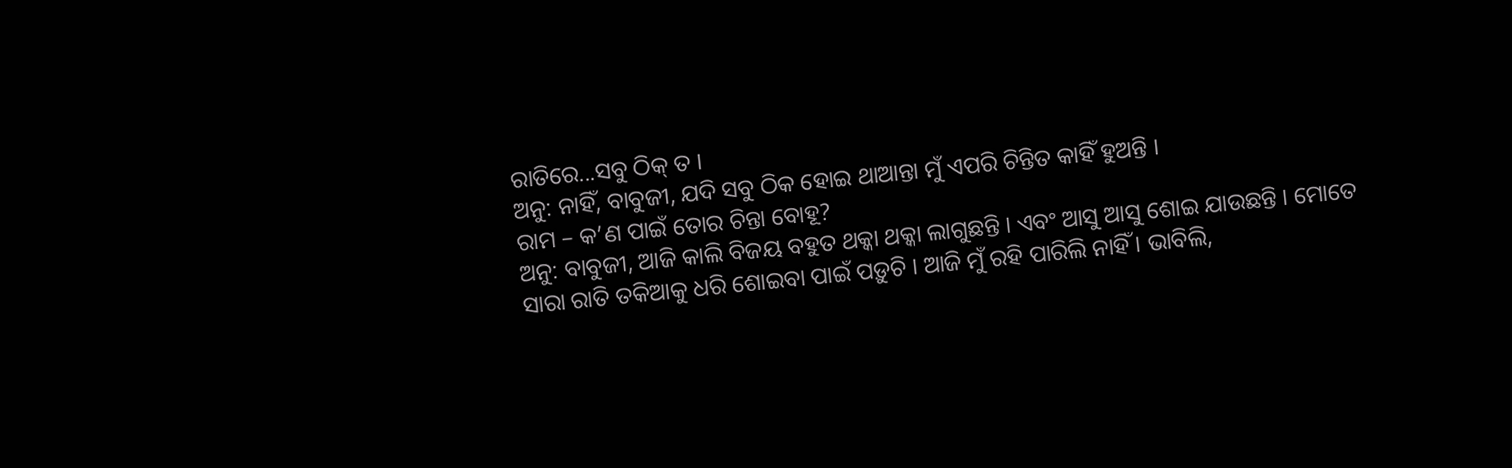ରାତିରେ...ସବୁ ଠିକ୍ ତ ।
ଅନୁ: ନାହିଁ, ବାବୁଜୀ, ଯଦି ସବୁ ଠିକ ହୋଇ ଥାଆନ୍ତା ମୁଁ ଏପରି ଚିନ୍ତିତ କାହିଁ ହୁଅନ୍ତି ।
ରାମ – କ’ଣ ପାଇଁ ତୋର ଚିନ୍ତା ବୋହୂ?
ଅନୁ: ବାବୁଜୀ, ଆଜି କାଲି ବିଜୟ ବହୁତ ଥକ୍କା ଥକ୍କା ଲାଗୁଛନ୍ତି । ଏବଂ ଆସୁ ଆସୁ ଶୋଇ ଯାଉଛନ୍ତି । ମୋତେ ସାରା ରାତି ତକିଆକୁ ଧରି ଶୋଇବା ପାଇଁ ପଡ଼ୁଚି । ଆଜି ମୁଁ ରହି ପାରିଲି ନାହିଁ । ଭାବିଲି,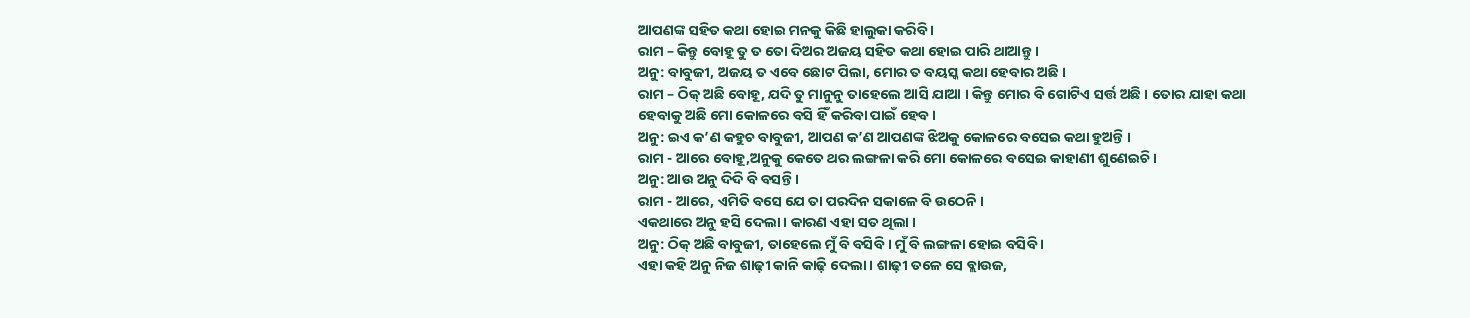ଆପଣଙ୍କ ସହିତ କଥା ହୋଇ ମନକୁ କିଛି ହାଲୁକା କରିବି ।
ରାମ – କିନ୍ତୁ ବୋହୂ ତୁ ତ ତୋ ଦିଅର ଅଜୟ ସହିତ କଥା ହୋଇ ପାରି ଥାଆନ୍ତୁ ।
ଅନୁ: ବାବୁଜୀ, ଅଜୟ ତ ଏବେ ଛୋଟ ପିଲା, ମୋର ତ ବୟସ୍କ କଥା ହେବାର ଅଛି ।
ରାମ – ଠିକ୍ ଅଛି ବୋହୂ, ଯଦି ତୁ ମାନୁନୁ ତାହେଲେ ଆସି ଯାଆ । କିନ୍ତୁ ମୋର ବି ଗୋଟିଏ ସର୍ତ୍ତ ଅଛି । ତୋର ଯାହା କଥା ହେବାକୁ ଅଛି ମୋ କୋଳରେ ବସି ହିଁ କରିବା ପାଇଁ ହେବ ।
ଅନୁ: ଇଏ କ’ଣ କହୁଚ ବାବୁଜୀ, ଆପଣ କ’ଣ ଆପଣଙ୍କ ଝିଅକୁ କୋଳରେ ବସେଇ କଥା ହୁଅନ୍ତି ।
ରାମ - ଆରେ ବୋହୂ,ଅନୁକୁ କେତେ ଥର ଲଙ୍ଗଳା କରି ମୋ କୋଳରେ ବସେଇ କାହାଣୀ ଶୁଣେଇଚି ।
ଅନୁ: ଆଉ ଅନୁ ଦିଦି ବି ବସନ୍ତି ।
ରାମ - ଆରେ, ଏମିତି ବସେ ଯେ ତା ପରଦିନ ସକାଳେ ବି ଉଠେନି ।
ଏକଥାରେ ଅନୁ ହସି ଦେଲା । କାରଣ ଏହା ସତ ଥିଲା ।
ଅନୁ: ଠିକ୍ ଅଛି ବାବୁଜୀ, ତାହେଲେ ମୁଁ ବି ବସିବି । ମୁଁ ବି ଲଙ୍ଗଳା ହୋଇ ବସିବି ।
ଏହା କହି ଅନୁ ନିଜ ଶାଢ଼ୀ କାନି କାଢ଼ି ଦେଲା । ଶାଢ଼ୀ ତଳେ ସେ ବ୍ଲାଉଜ,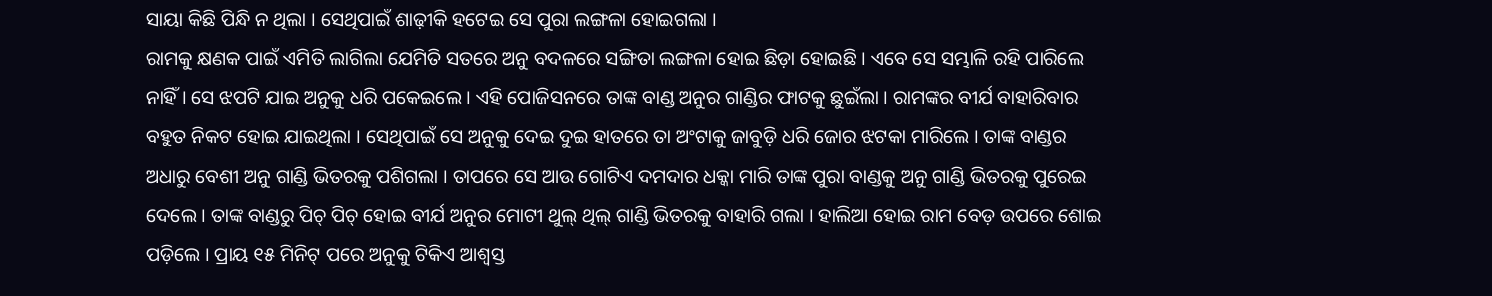ସାୟା କିଛି ପିନ୍ଧି ନ ଥିଲା । ସେଥିପାଇଁ ଶାଢ଼ୀକି ହଟେଇ ସେ ପୁରା ଲଙ୍ଗଳା ହୋଇଗଲା ।
ରାମକୁ କ୍ଷଣକ ପାଇଁ ଏମିତି ଲାଗିଲା ଯେମିତି ସତରେ ଅନୁ ବଦଳରେ ସଙ୍ଗିତା ଲଙ୍ଗଳା ହୋଇ ଛିଡ଼ା ହୋଇଛି । ଏବେ ସେ ସମ୍ଭାଳି ରହି ପାରିଲେ ନାହିଁ । ସେ ଝପଟି ଯାଇ ଅନୁକୁ ଧରି ପକେଇଲେ । ଏହି ପୋଜିସନରେ ତାଙ୍କ ବାଣ୍ଡ ଅନୁର ଗାଣ୍ଡିର ଫାଟକୁ ଛୁଇଁଲା । ରାମଙ୍କର ବୀର୍ଯ ବାହାରିବାର ବହୁତ ନିକଟ ହୋଇ ଯାଇଥିଲା । ସେଥିପାଇଁ ସେ ଅନୁକୁ ଦେଇ ଦୁଇ ହାତରେ ତା ଅଂଟାକୁ ଜାବୁଡ଼ି ଧରି ଜୋର ଝଟକା ମାରିଲେ । ତାଙ୍କ ବାଣ୍ଡର ଅଧାରୁ ବେଶୀ ଅନୁ ଗାଣ୍ଡି ଭିତରକୁ ପଶିଗଲା । ତାପରେ ସେ ଆଉ ଗୋଟିଏ ଦମଦାର ଧକ୍କା ମାରି ତାଙ୍କ ପୁରା ବାଣ୍ଡକୁ ଅନୁ ଗାଣ୍ଡି ଭିତରକୁ ପୁରେଇ ଦେଲେ । ତାଙ୍କ ବାଣ୍ଡରୁ ପିଚ୍ ପିଚ୍ ହୋଇ ବୀର୍ଯ ଅନୁର ମୋଟୀ ଥୁଲ୍ ଥିଲ୍ ଗାଣ୍ଡି ଭିତରକୁ ବାହାରି ଗଲା । ହାଲିଆ ହୋଇ ରାମ ବେଡ଼ ଉପରେ ଶୋଇ ପଡ଼ିଲେ । ପ୍ରାୟ ୧୫ ମିନିଟ୍ ପରେ ଅନୁକୁ ଟିକିଏ ଆଶ୍ୱସ୍ତ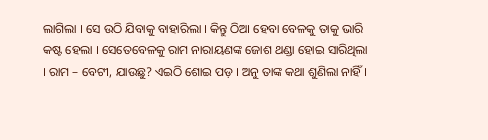ଲାଗିଲା । ସେ ଉଠି ଯିବାକୁ ବାହାରିଲା । କିନ୍ତୁ ଠିଆ ହେବା ବେଳକୁ ତାକୁ ଭାରି କଷ୍ଟ ହେଲା । ସେତେବେଳକୁ ରାମ ନାରାୟଣଙ୍କ ଜୋଶ ଥଣ୍ଡା ହୋଇ ସାରିଥିଲା । ରାମ – ବେଟୀ, ଯାଉଛୁ? ଏଇଠି ଶୋଇ ପଡ଼ । ଅନୁ ତାଙ୍କ କଥା ଶୁଣିଲା ନାହିଁ ।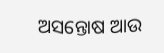ଅସନ୍ତୋଷ ଆଉ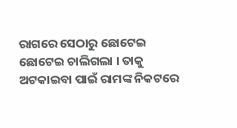ରାଗରେ ସେଠାରୁ ଛୋଟେଇ ଛୋଟେଇ ଚାଲିଗଲା । ତାକୁ ଅଟକାଇବା ପାଇଁ ରାମଙ୍କ ନିକଟରେ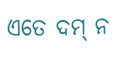ଏତେ ଦମ୍ ନ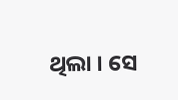ଥିଲା । ସେ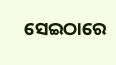ସେଇଠାରେ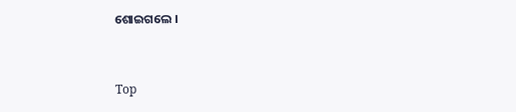ଶୋଇଗଲେ ।


Top